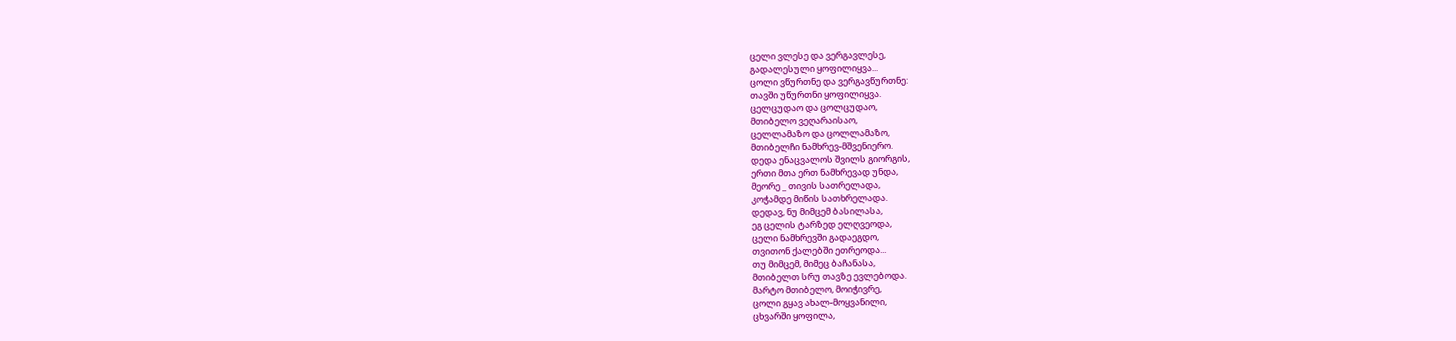ცელი ვლესე და ვერგავლესე,
გადალესული ყოფილიყვა...
ცოლი ვწურთნე და ვერგავწურთნე:
თავში უწურთნი ყოფილიყვა.
ცელცუდაო და ცოლცუდაო,
მთიბელო ვეღარაისაო,
ცელლამაზო და ცოლლამაზო,
მთიბელჩი ნამხრევ-მშვენიერო.
დედა ენაცვალოს შვილს გიორგის,
ერთი მთა ერთ ნამხრევად უნდა,
მეორე _ თივის სათრელადა,
კოჭამდე მიწის სათხრელადა.
დედავ, ნუ მიმცემ ბასილასა,
ეგ ცელის ტარზედ ელღვეოდა,
ცელი ნამხრევში გადაეგდო,
თვითონ ქალებში ეთრეოდა...
თუ მიმცემ, მიმეც ბაჩანასა,
მთიბელთ სრუ თავზე ევლებოდა.
მარტო მთიბელო, მოიჭივრე,
ცოლი გყავ ახალ-მოყვანილი,
ცხვარში ყოფილა,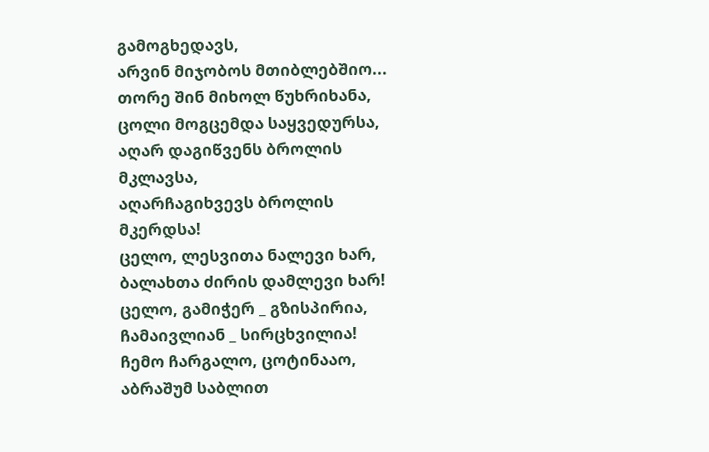გამოგხედავს,
არვინ მიჯობოს მთიბლებშიო...
თორე შინ მიხოლ წუხრიხანა,
ცოლი მოგცემდა საყვედურსა,
აღარ დაგიწვენს ბროლის მკლავსა,
აღარჩაგიხვევს ბროლის მკერდსა!
ცელო, ლესვითა ნალევი ხარ,
ბალახთა ძირის დამლევი ხარ!
ცელო, გამიჭერ _ გზისპირია,
ჩამაივლიან _ სირცხვილია!
ჩემო ჩარგალო, ცოტინააო,
აბრაშუმ საბლით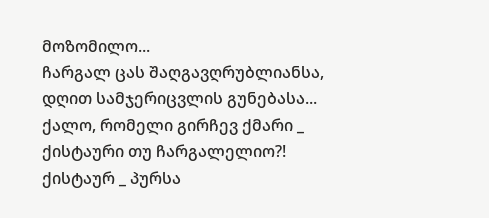მოზომილო...
ჩარგალ ცას შაღგავღრუბლიანსა,
დღით სამჯერიცვლის გუნებასა...
ქალო, რომელი გირჩევ ქმარი _
ქისტაური თუ ჩარგალელიო?!
ქისტაურ _ პურსა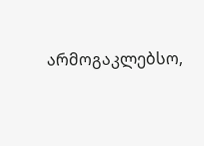არმოგაკლებსო,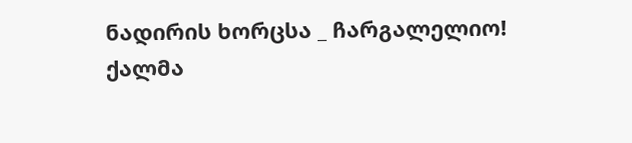ნადირის ხორცსა _ ჩარგალელიო!
ქალმა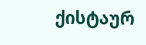ქისტაურ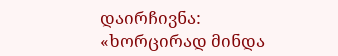დაირჩივნა:
«ხორცირად მინდა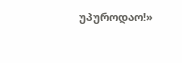უპუროდაო!»